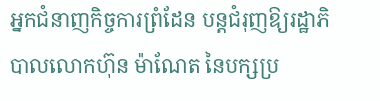អ្នកជំនាញកិច្ចការព្រំដែន បន្តជំរុញឱ្យរដ្ឋាភិបាលលោកហ៊ុន ម៉ាណែត នៃបក្សប្រ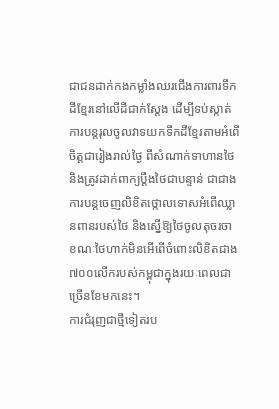ជាជនដាក់កងកម្លាំងឈរជើងការពារទឹកដីខ្មែរនៅលើដីជាក់ស្តែង ដើម្បីទប់ស្កាត់ការបន្តរុលចូលវាទយកទឹកដីខ្មែរតាមអំពើចិត្តជារៀងរាល់ថ្ងៃ ពីសំណាក់ទាហានថៃ និងត្រូវដាក់ពាក្យប្តឹងថៃជាបន្ទាន់ ជាជាងការបន្តចេញលិខិតថ្កោលទោសអំពើឈ្លានពានរបស់ថៃ និងស្នើឱ្យថៃចូលតុចរចា ខណៈថៃហាក់មិនអើពើចំពោះលិខិតជាង៧០០លើករបស់កម្ពុជាក្នុងរយៈពេលជាច្រើនខែមកនេះ។
ការជំរុញជាថ្មីទៀតរប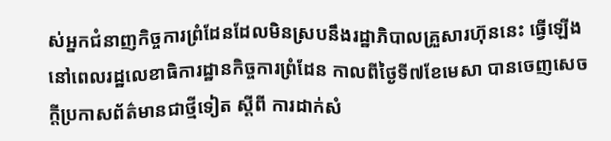ស់អ្នកជំនាញកិច្ចការព្រំដែនដែលមិនស្របនឹងរដ្ឋាភិបាលគ្រួសារហ៊ុននេះ ធ្វើឡើងនៅពេលរដ្ឋលេខាធិការដ្ឋានកិច្ចការព្រំដែន កាលពីថ្ងៃទី៧ខែមេសា បានចេញសេចក្តីប្រកាសព័ត៌មានជាថ្មីទៀត ស្តីពី ការដាក់សំ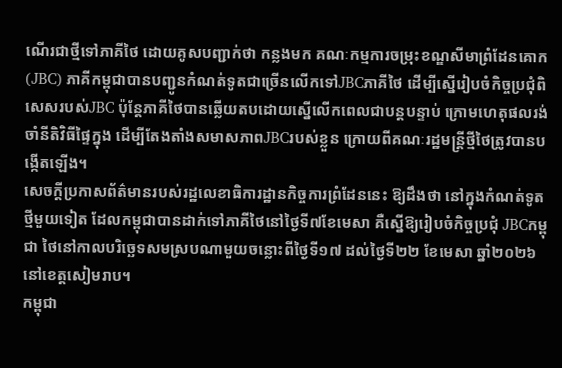ណើរជាថ្មីទៅភាគីថៃ ដោយគូសបញ្ជាក់ថា កន្លងមក គណៈកម្មការចម្រុះខណ្ឌសីមាព្រំដែនគោក(JBC) ភាគីកម្ពុជាបានបញ្ជូនកំណត់ទូតជាច្រើនលើកទៅJBCភាគីថៃ ដើម្បីស្នើរៀបចំកិច្ចប្រជុំពិសេសរបស់JBC ប៉ុន្តែភាគីថៃបានឆ្លើយតបដោយស្នើលើកពេលជាបន្តបន្ទាប់ ក្រោមហេតុផលរង់ចាំនីតិវិធីផ្ទៃក្នុង ដើម្បីតែងតាំងសមាសភាពJBCរបស់ខ្លួន ក្រោយពីគណៈរដ្ឋមន្ត្រីថ្មីថៃត្រូវបានបង្កើតឡើង។
សេចក្តីប្រកាសព័ត៌មានរបស់រដ្ឋលេខាធិការដ្ឋានកិច្ចការព្រំដែននេះ ឱ្យដឹងថា នៅក្នុងកំណត់ទូតថ្មីមួយទៀត ដែលកម្ពុជាបានដាក់ទៅភាគីថៃនៅថ្ងៃទី៧ខែមេសា គឺស្នើឱ្យរៀបចំកិច្ចប្រជុំ JBCកម្ពុជា ថៃនៅកាលបរិច្ឆេទសមស្របណាមួយចន្លោះពីថ្ងៃទី១៧ ដល់ថ្ងៃទី២២ ខែមេសា ឆ្នាំ២០២៦ នៅខេត្តសៀមរាប។
កម្ពុជា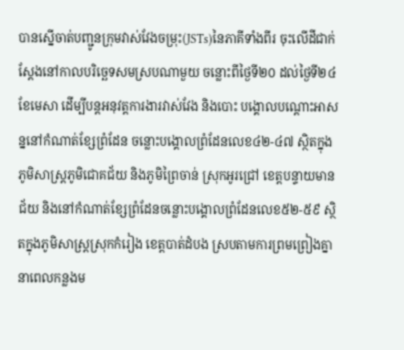បានស្នើចាត់បញ្ជូនក្រុមវាស់វែងចម្រុះ(JSTs)នៃភាគីទាំងពីរ ចុះលើដីជាក់ស្តែងនៅកាលបរិច្ឆេទសមស្របណាមួយ ចន្លោះពីថ្ងៃទី២០ ដល់ថ្ងៃទី២៤ ខែមេសា ដើម្បីបន្តអនុវត្តការងារវាស់វែង និងបោះ បង្គោលបណ្តោះអាសន្ននៅកំណាត់ខ្សែព្រំដែន ចន្លោះបង្គោលព្រំដែនលេខ៤២-៤៧ ស្ថិតក្នុងភូមិសាស្ត្រភូមិជោគជ័យ និងភូមិព្រៃចាន់ ស្រុកអូរជ្រៅ ខេត្តបន្ទាយមានជ័យ និងនៅកំណាត់ខ្សែព្រំដែនចន្លោះបង្គោលព្រំដែនលេខ៥២-៥៩ ស្ថិតក្នុងភូមិសាស្ត្រស្រុកកំរៀង ខេត្តបាត់ដំបង ស្របតាមការព្រមព្រៀងគ្នានាពេលកន្លងម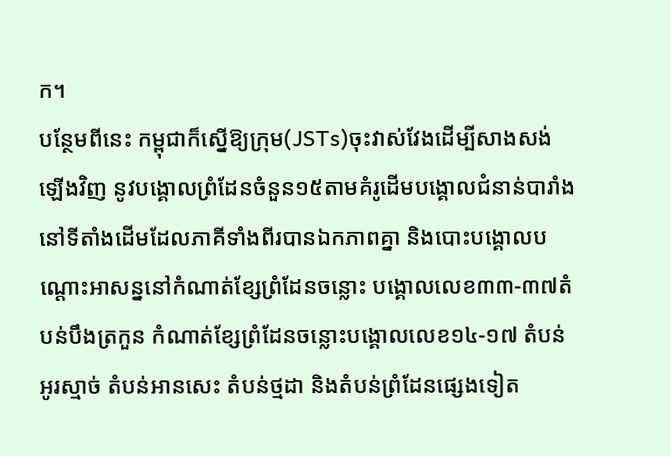ក។
បន្ថែមពីនេះ កម្ពុជាក៏ស្នើឱ្យក្រុម(JSTs)ចុះវាស់វែងដើម្បីសាងសង់ឡើងវិញ នូវបង្គោលព្រំដែនចំនួន១៥តាមគំរូដើមបង្គោលជំនាន់បារាំង នៅទីតាំងដើមដែលភាគីទាំងពីរបានឯកភាពគ្នា និងបោះបង្គោលបណ្តោះអាសន្ននៅកំណាត់ខ្សែព្រំដែនចន្លោះ បង្គោលលេខ៣៣-៣៧តំបន់បឹងត្រកួន កំណាត់ខ្សែព្រំដែនចន្លោះបង្គោលលេខ១៤-១៧ តំបន់អូរស្មាច់ តំបន់អានសេះ តំបន់ថ្មដា និងតំបន់ព្រំដែនផ្សេងទៀត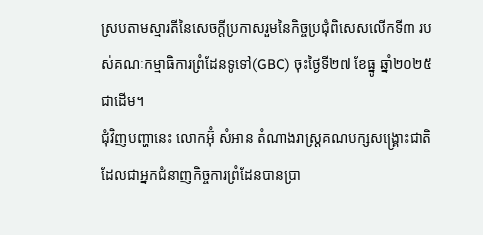ស្របតាមស្មារតីនៃសេចក្តីប្រកាសរួមនៃកិច្ចប្រជុំពិសេសលើកទី៣ របស់គណៈកម្មាធិការព្រំដែនទូទៅ(GBC) ចុះថ្ងៃទី២៧ ខែធ្នូ ឆ្នាំ២០២៥ជាដើម។
ជុំវិញបញ្ហានេះ លោកអ៊ុំ សំអាន តំណាងរាស្ត្រគណបក្សសង្គ្រោះជាតិ ដែលជាអ្នកជំនាញកិច្ចការព្រំដែនបានប្រា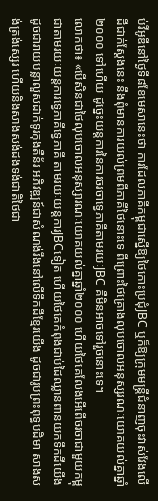ប់វីអូឌីនៅថ្ងៃទី៨ខែមេសានេះថា ការដែលភាគីកម្ពុជាស្នើឱ្យថៃកោះប្រជុំJBC ឬក៏ឱ្យក្រុមមន្ត្រីជំនាញចុះវាស់វែងលើដីជាក់ស្តែងនេះ នឹងពុំមានការយល់ព្រមពីភាគីថៃនោះទេ ពីព្រោះថៃគ្រោងលុបចោលអនុស្សរណៈយោគយល់គ្នាឆ្នាំ២០០០ ទៅហើយ ដូច្នេះយន្តការនៃការចរចាទ្វេភាគីតាមរយៈJBC គឺមិនអាចទៅរួចនោះទេ។
លោកថា៖ «បើសិនជាថៃលុបចោលអនុស្សារណៈយោគយល់គ្នាឆ្នាំ២០០០ ហើយថៃគេលែងអើពើចរចាជាមួយកម្ពុជាតាមរយៈយន្តការទ្វេភាគីទ្វេភាគី តាមរយៈយន្តការJBCទៀត ហើយថៃគេកំពុងជាប់ដៃឈ្លានពានយកទឹកដីយើង ដូចជារាយបន្លាលួសដាក់ទូរកុងតឺន័រ អភិវឌ្ឍន៍ជាសំណង់រឹងនៅលើទឹកដីខ្មែរយើង ដូចជារូបព្រះពុទ្ធបដិមា សាងសង់ត្រង់ស្សេរ ហើយនិងសាងសង់ដងទង់ជាតិថៃជា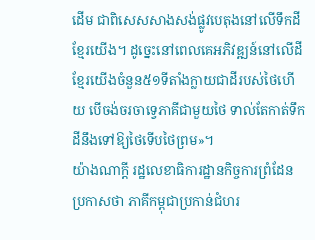ដើម ជាពិសេសសាងសង់ផ្លូវបេតុងនៅលើទឹកដីខ្មែរយើង។ ដូច្នេះនៅពេលគេអភិវឌ្ឍន៍នៅលើដីខ្មែរយើងចំនួន៥១ទីតាំងក្លាយជាដីរបស់ថៃហើយ បើចង់ចរចាទ្វេភាគីជាមួយថៃ ទាល់តែកាត់ទឹកដីនឹងទៅឱ្យថៃទើបថៃព្រម»។
យ៉ាងណាក្តី រដ្ឋលេខាធិការដ្ឋានកិច្ចការព្រំដែន ប្រកាសថា ភាគីកម្ពុជាប្រកាន់ជំហរ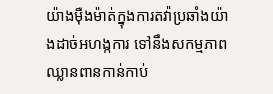យ៉ាងម៉ឺងម៉ាត់ក្នុងការតវ៉ាប្រឆាំងយ៉ាងដាច់អហង្កការ ទៅនឹងសកម្មភាពឈ្លានពានកាន់កាប់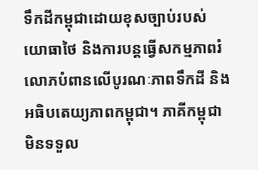ទឹកដីកម្ពុជាដោយខុសច្បាប់របស់យោធាថៃ និងការបន្តធ្វើសកម្មភាពរំលោភបំពានលើបូរណៈភាពទឹកដី និងអធិបតេយ្យភាពកម្ពុជា។ ភាគីកម្ពុជាមិនទទួល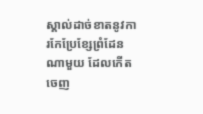ស្គាល់ដាច់ខាតនូវការកែប្រែខ្សែព្រំដែនណាមួយ ដែលកើតចេញ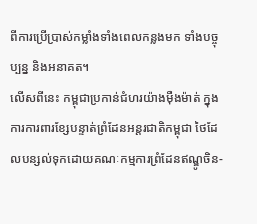ពីការប្រើប្រាស់កម្លាំងទាំងពេលកន្លងមក ទាំងបច្ចុប្បន្ន និងអនាគត។
លើសពីនេះ កម្ពុជាប្រកាន់ជំហរយ៉ាងម៉ឺងម៉ាត់ ក្នុងការការពារខ្សែបន្ទាត់ព្រំដែនអន្តរជាតិកម្ពុជា ថៃដែលបន្សល់ទុកដោយគណៈកម្មការព្រំដែនឥណ្ឌូចិន-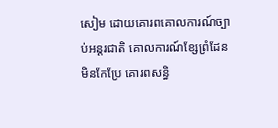សៀម ដោយគោរពគោលការណ៍ច្បាប់អន្តរជាតិ គោលការណ៍ខ្សែព្រំដែនមិនកែប្រែ គោរពសន្ធិ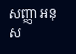សញ្ញា អនុស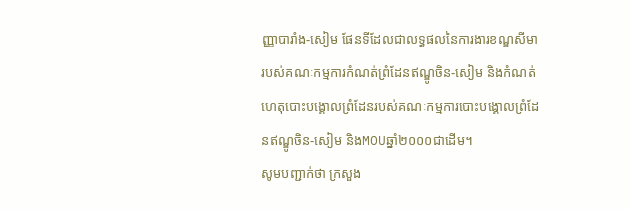ញ្ញាបារាំង-សៀម ផែនទីដែលជាលទ្ធផលនៃការងារខណ្ឌសីមារបស់គណៈកម្មការកំណត់ព្រំដែនឥណ្ឌូចិន-សៀម និងកំណត់ហេតុបោះបង្គោលព្រំដែនរបស់គណៈកម្មការបោះបង្គោលព្រំដែនឥណ្ឌូចិន-សៀម និងMOUឆ្នាំ២០០០ជាដើម។
សូមបញ្ជាក់ថា ក្រសួង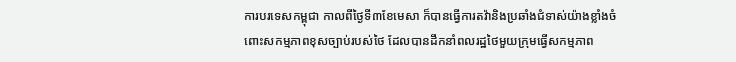ការបរទេសកម្ពុជា កាលពីថ្ងៃទី៣ខែមេសា ក៏បានធ្វើការតវ៉ានិងប្រឆាំងជំទាស់យ៉ាងខ្លាំងចំពោះសកម្មភាពខុសច្បាប់របស់ថៃ ដែលបានដឹកនាំពលរដ្ឋថៃមួយក្រុមធ្វើសកម្មភាព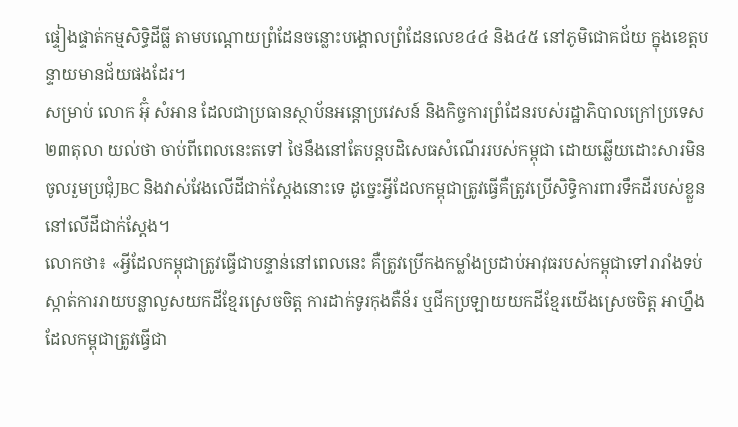ផ្ទៀងផ្ទាត់កម្មសិទ្ធិដីធ្លី តាមបណ្តោយព្រំដែនចន្លោះបង្គោលព្រំដែនលេខ៤៤ និង៤៥ នៅភូមិជោគជ័យ ក្នុងខេត្តបន្ទាយមានជ័យផងដែរ។
សម្រាប់ លោក អ៊ុំ សំអាន ដែលជាប្រធានស្ថាប័នអន្តោប្រវេសន៍ និងកិច្ចការព្រំដែនរបស់រដ្ឋាភិបាលក្រៅប្រទេស២៣តុលា យល់ថា ចាប់ពីពេលនេះតទៅ ថៃនឹងនៅតែបន្តបដិសេធសំណើររបស់កម្ពុជា ដោយឆ្លើយដោះសារមិនចូលរួមប្រជុំJBC និងវាស់វែងលើដីជាក់ស្តែងនោះទេ ដូច្នេះអ្វីដែលកម្ពុជាត្រូវធ្វើគឺត្រូវប្រើសិទ្ធិការពារទឹកដីរបស់ខ្លួននៅលើដីជាក់ស្តែង។
លោកថា៖ «អ្វីដែលកម្ពុជាត្រូវធ្វើជាបន្ទាន់នៅពេលនេះ គឺត្រូវប្រើកងកម្លាំងប្រដាប់អាវុធរបស់កម្ពុជាទៅរារាំងទប់ស្កាត់ការរាយបន្លាលួសយកដីខ្មែរស្រេចចិត្ត ការដាក់ទូរកុងតឺន័រ ឬជីកប្រឡាយយកដីខ្មែរយើងស្រេចចិត្ត អាហ្នឹងដែលកម្ពុជាត្រូវធ្វើជា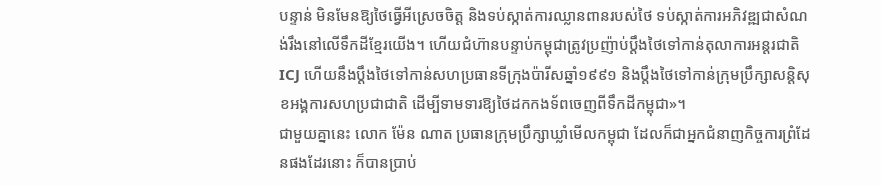បន្ទាន់ មិនមែនឱ្យថៃធ្វើអីស្រេចចិត្ត និងទប់ស្កាត់ការឈ្លានពានរបស់ថៃ ទប់ស្កាត់ការអភិវឌ្ឍជាសំណង់រឹងនៅលើទឹកដីខ្មែរយើង។ ហើយជំហ៊ានបន្ទាប់កម្ពុជាត្រូវប្រញ៉ាប់ប្តឹងថៃទៅកាន់តុលាការអន្តរជាតិICJ ហើយនឹងប្តឹងថៃទៅកាន់សហប្រធានទីក្រុងប៉ារីសឆ្នាំ១៩៩១ និងប្តឹងថៃទៅកាន់ក្រុមប្រឹក្សាសន្តិសុខអង្គការសហប្រជាជាតិ ដើម្បីទាមទារឱ្យថៃដកកងទ័ពចេញពីទឹកដីកម្ពុជា»។
ជាមួយគ្នានេះ លោក ម៉ែន ណាត ប្រធានក្រុមប្រឹក្សាឃ្លាំមើលកម្ពុជា ដែលក៏ជាអ្នកជំនាញកិច្ចការព្រំដែនផងដែរនោះ ក៏បានប្រាប់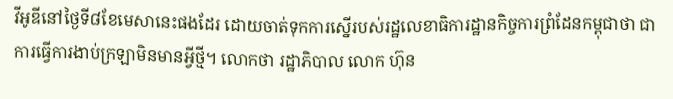វីអូឌីនៅថ្ងៃទី៨ខែមេសានេះផងដែរ ដោយចាត់ទុកការស្នើរបស់រដ្ឋលេខាធិការដ្ឋានកិច្ចការព្រំដែនកម្ពុជាថា ជាការធ្វើការងាប់ក្រឡាមិនមានអ្វីថ្មី។ លោកថា រដ្ឋាភិបាល លោក ហ៊ុន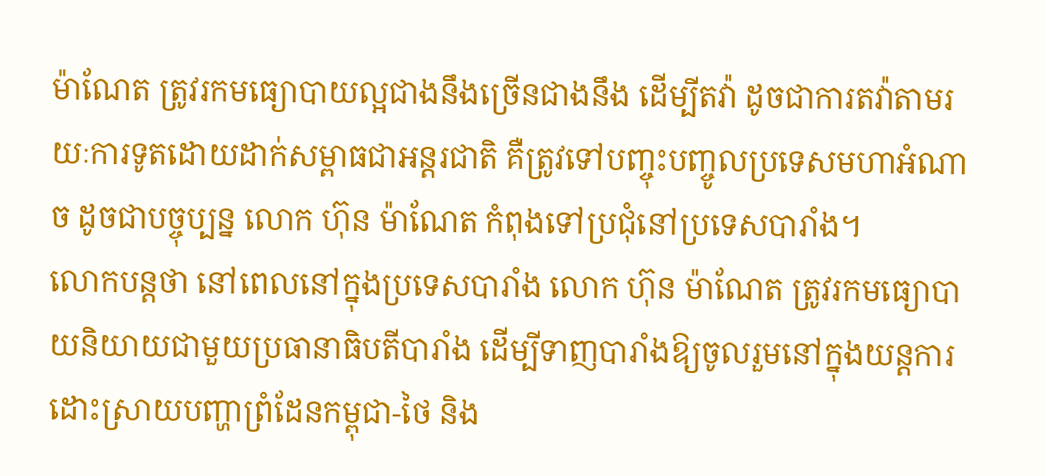ម៉ាណែត ត្រូវរកមធ្យោបាយល្អជាងនឹងច្រើនជាងនឹង ដើម្បីតវ៉ា ដូចជាការតវ៉ាតាមរយៈការទូតដោយដាក់សម្ពាធជាអន្តរជាតិ គឺត្រូវទៅបញ្ចុះបញ្ចូលប្រទេសមហាអំណាច ដូចជាបច្ចុប្បន្ន លោក ហ៊ុន ម៉ាណែត កំពុងទៅប្រជុំនៅប្រទេសបារាំង។
លោកបន្តថា នៅពេលនៅក្នុងប្រទេសបារាំង លោក ហ៊ុន ម៉ាណែត ត្រូវរកមធ្យោបាយនិយាយជាមួយប្រធានាធិបតីបារាំង ដើម្បីទាញបារាំងឱ្យចូលរួមនៅក្នុងយន្តការដោះស្រាយបញ្ហាព្រំដែនកម្ពុជា-ថៃ និង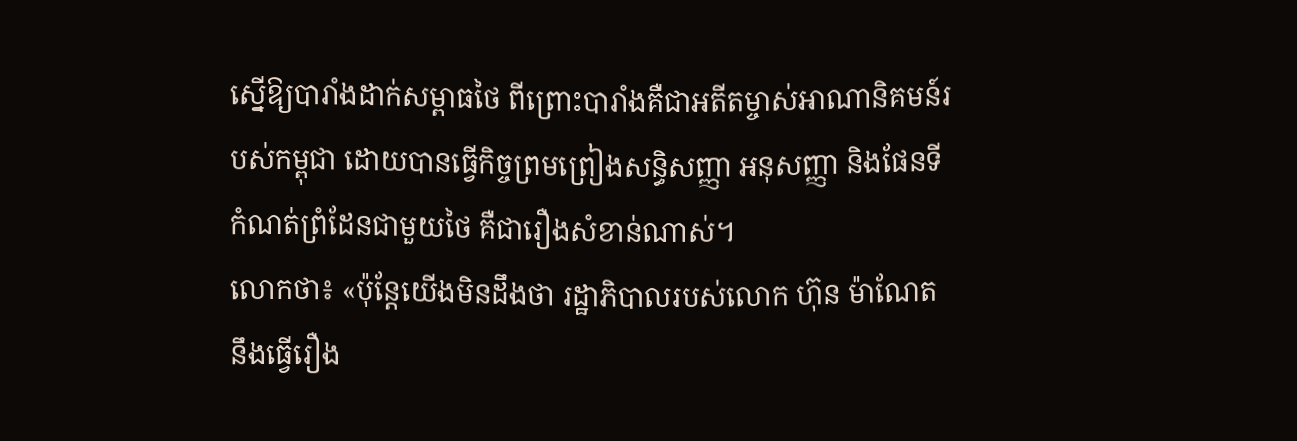ស្នើឱ្យបារាំងដាក់សម្ពាធថៃ ពីព្រោះបារាំងគឺជាអតីតម្ចាស់អាណានិគមន៍របស់កម្ពុជា ដោយបានធ្វើកិច្ចព្រមព្រៀងសន្ធិសញ្ញា អនុសញ្ញា និងផែនទីកំណត់ព្រំដែនជាមួយថៃ គឺជារឿងសំខាន់ណាស់។
លោកថា៖ «ប៉ុន្តែយើងមិនដឹងថា រដ្ឋាភិបាលរបស់លោក ហ៊ុន ម៉ាណែត នឹងធ្វើរឿង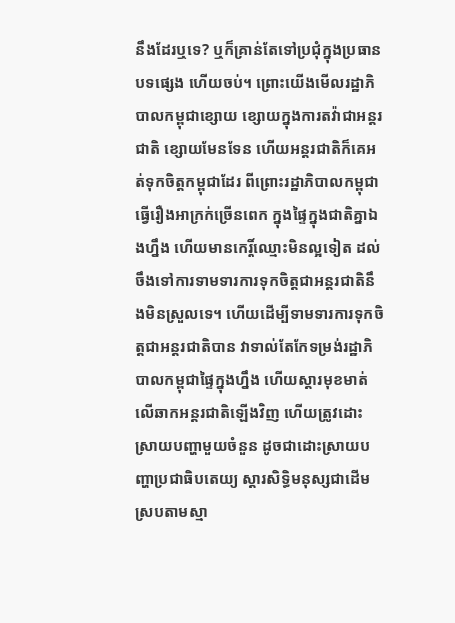នឹងដែរឬទេ? ឬក៏គ្រាន់តែទៅប្រជុំក្នុងប្រធានបទផ្សេង ហើយចប់។ ព្រោះយើងមើលរដ្ឋាភិបាលកម្ពុជាខ្សោយ ខ្សោយក្នុងការតវ៉ាជាអន្តរជាតិ ខ្សោយមែនទែន ហើយអន្តរជាតិក៏គេអត់ទុកចិត្តកម្ពុជាដែរ ពីព្រោះរដ្ឋាភិបាលកម្ពុជាធ្វើរឿងអាក្រក់ច្រើនពេក ក្នុងផ្ទៃក្នុងជាតិគ្នាឯងហ្នឹង ហើយមានកេរ្តិ៍ឈ្មោះមិនល្អទៀត ដល់ចឹងទៅការទាមទារការទុកចិត្តជាអន្តរជាតិនឹងមិនស្រួលទេ។ ហើយដើម្បីទាមទារការទុកចិត្តជាអន្តរជាតិបាន វាទាល់តែកែទម្រង់រដ្ឋាភិបាលកម្ពុជាផ្ទៃក្នុងហ្នឹង ហើយស្តារមុខមាត់លើឆាកអន្តរជាតិឡើងវិញ ហើយត្រូវដោះស្រាយបញ្ហាមួយចំនួន ដូចជាដោះស្រាយបញ្ហាប្រជាធិបតេយ្យ ស្តារសិទ្ធិមនុស្សជាដើម ស្របតាមស្មា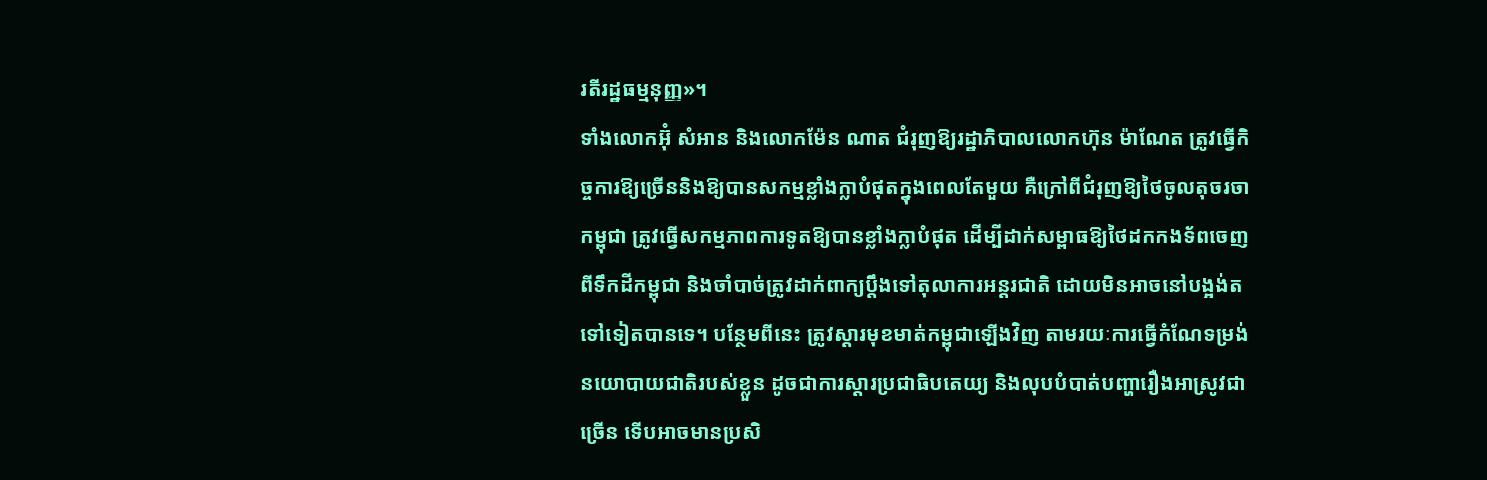រតីរដ្ឋធម្មនុញ្ញ»។
ទាំងលោកអ៊ុំ សំអាន និងលោកម៉ែន ណាត ជំរុញឱ្យរដ្ឋាភិបាលលោកហ៊ុន ម៉ាណែត ត្រូវធ្វើកិច្ចការឱ្យច្រើននិងឱ្យបានសកម្មខ្លាំងក្លាបំផុតក្នុងពេលតែមួយ គឺក្រៅពីជំរុញឱ្យថៃចូលតុចរចាកម្ពុជា ត្រូវធ្វើសកម្មភាពការទូតឱ្យបានខ្លាំងក្លាបំផុត ដើម្បីដាក់សម្ពាធឱ្យថៃដកកងទ័ពចេញពីទឹកដីកម្ពុជា និងចាំបាច់ត្រូវដាក់ពាក្យប្តឹងទៅតុលាការអន្តរជាតិ ដោយមិនអាចនៅបង្អង់តទៅទៀតបានទេ។ បន្ថែមពីនេះ ត្រូវស្តារមុខមាត់កម្ពុជាឡើងវិញ តាមរយៈការធ្វើកំណែទម្រង់នយោបាយជាតិរបស់ខ្លួន ដូចជាការស្តារប្រជាធិបតេយ្យ និងលុបបំបាត់បញ្ហារឿងអាស្រូវជាច្រើន ទើបអាចមានប្រសិ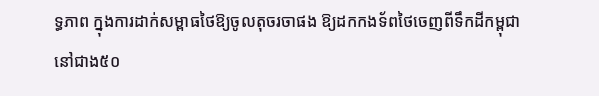ទ្ធភាព ក្នុងការដាក់សម្ពាធថៃឱ្យចូលតុចរចាផង ឱ្យដកកងទ័ពថៃចេញពីទឹកដីកម្ពុជានៅជាង៥០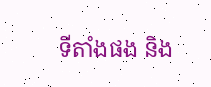ទីតាំងផង និង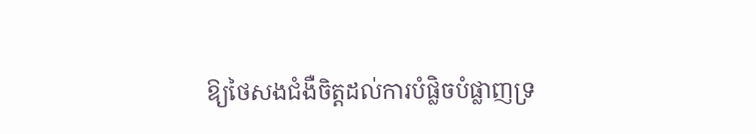ឱ្យថៃសងជំងឺចិត្តដល់ការបំផ្លិចបំផ្លាញទ្រ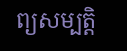ព្យសម្បត្តិ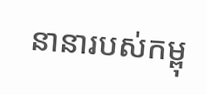នានារបស់កម្ពុ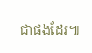ជាផងដែរ៕